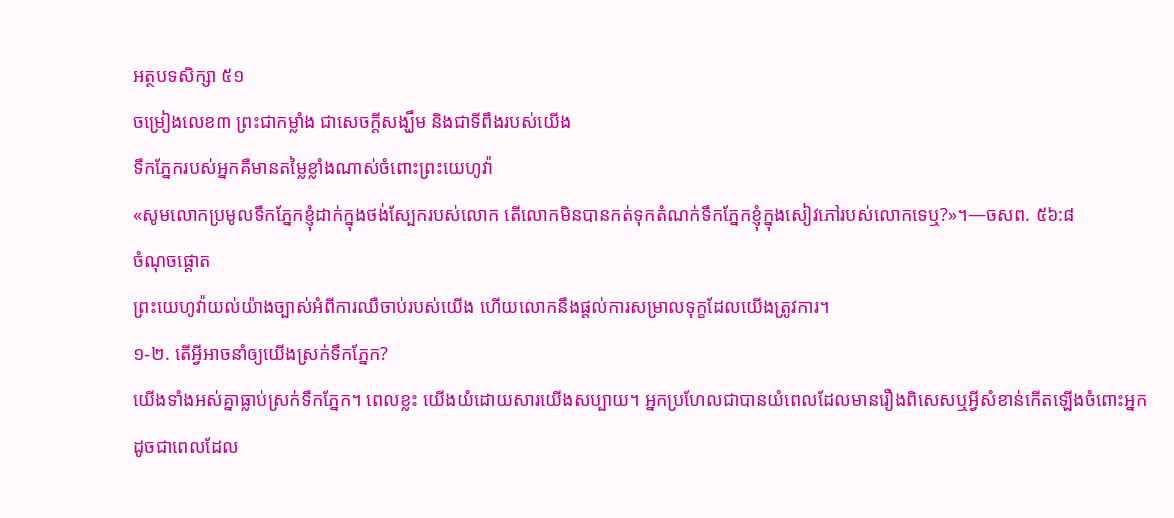អត្ថបទសិក្សា ៥១
ចម្រៀងលេខ៣ ព្រះជាកម្លាំង ជាសេចក្ដីសង្ឃឹម និងជាទីពឹងរបស់យើង
ទឹកភ្នែករបស់អ្នកគឺមានតម្លៃខ្លាំងណាស់ចំពោះព្រះយេហូវ៉ា
«សូមលោកប្រមូលទឹកភ្នែកខ្ញុំដាក់ក្នុងថង់ស្បែករបស់លោក តើលោកមិនបានកត់ទុកតំណក់ទឹកភ្នែកខ្ញុំក្នុងសៀវភៅរបស់លោកទេឬ?»។—ចសព. ៥៦:៨
ចំណុចផ្ដោត
ព្រះយេហូវ៉ាយល់យ៉ាងច្បាស់អំពីការឈឺចាប់របស់យើង ហើយលោកនឹងផ្ដល់ការសម្រាលទុក្ខដែលយើងត្រូវការ។
១-២. តើអ្វីអាចនាំឲ្យយើងស្រក់ទឹកភ្នែក?
យើងទាំងអស់គ្នាធ្លាប់ស្រក់ទឹកភ្នែក។ ពេលខ្លះ យើងយំដោយសារយើងសប្បាយ។ អ្នកប្រហែលជាបានយំពេលដែលមានរឿងពិសេសឬអ្វីសំខាន់កើតឡើងចំពោះអ្នក ដូចជាពេលដែល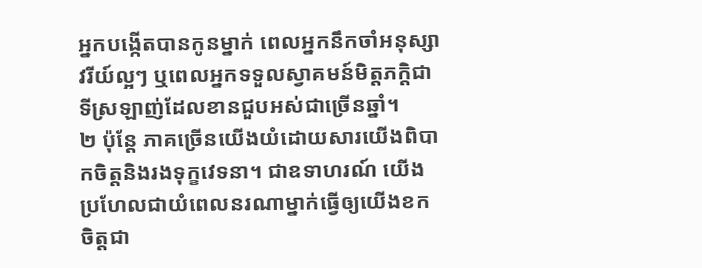អ្នកបង្កើតបានកូនម្នាក់ ពេលអ្នកនឹកចាំអនុស្សាវរីយ៍ល្អៗ ឬពេលអ្នកទទួលស្វាគមន៍មិត្តភក្តិជាទីស្រឡាញ់ដែលខានជួបអស់ជាច្រើនឆ្នាំ។
២ ប៉ុន្តែ ភាគច្រើនយើងយំដោយសារយើងពិបាកចិត្តនិងរងទុក្ខវេទនា។ ជាឧទាហរណ៍ យើងប្រហែលជាយំពេលនរណាម្នាក់ធ្វើឲ្យយើងខកចិត្តជា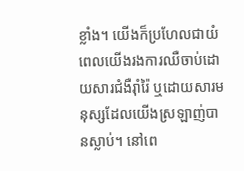ខ្លាំង។ យើងក៏ប្រហែលជាយំពេលយើងរងការឈឺចាប់ដោយសារជំងឺរ៉ាំរ៉ៃ ឬដោយសារមនុស្សដែលយើងស្រឡាញ់បានស្លាប់។ នៅពេ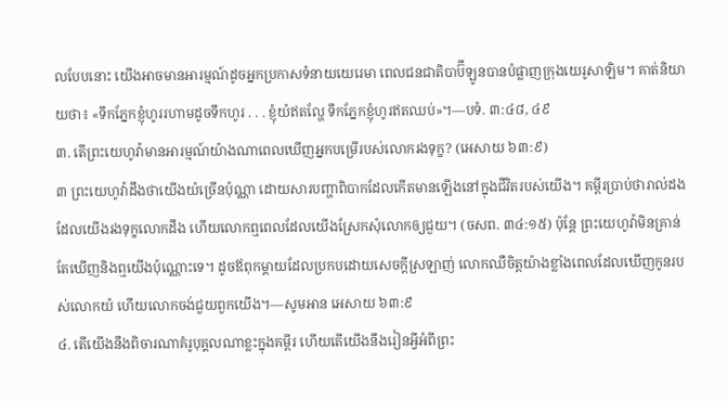លបែបនោះ យើងអាចមានអារម្មណ៍ដូចអ្នកប្រកាសទំនាយយេរេមា ពេលជនជាតិបាប៊ីឡូនបានបំផ្លាញក្រុងយេរូសាឡិម។ គាត់និយាយថា៖ «ទឹកភ្នែកខ្ញុំហូររហាមដូចទឹកហូរ . . . ខ្ញុំយំឥតល្ហែ ទឹកភ្នែកខ្ញុំហូរឥតឈប់»។—បទំ. ៣:៤៨, ៤៩
៣. តើព្រះយេហូវ៉ាមានអារម្មណ៍យ៉ាងណាពេលឃើញអ្នកបម្រើរបស់លោករងទុក្ខ? (អេសាយ ៦៣:៩)
៣ ព្រះយេហូវ៉ាដឹងថាយើងយំច្រើនប៉ុណ្ណា ដោយសារបញ្ហាពិបាកដែលកើតមានឡើងនៅក្នុងជីវិតរបស់យើង។ គម្ពីរប្រាប់ថារាល់ដងដែលយើងរងទុក្ខលោកដឹង ហើយលោកឮពេលដែលយើងស្រែកសុំលោកឲ្យជួយ។ (ចសព. ៣៤:១៥) ប៉ុន្តែ ព្រះយេហូវ៉ាមិនគ្រាន់តែឃើញនិងឮយើងប៉ុណ្ណោះទេ។ ដូចឪពុកម្ដាយដែលប្រកបដោយសេចក្ដីស្រឡាញ់ លោកឈឺចិត្តយ៉ាងខ្លាំងពេលដែលឃើញកូនរបស់លោកយំ ហើយលោកចង់ជួយពួកយើង។—សូមអាន អេសាយ ៦៣:៩
៤. តើយើងនឹងពិចារណាគំរូបុគ្គលណាខ្លះក្នុងគម្ពីរ ហើយតើយើងនឹងរៀនអ្វីអំពីព្រះ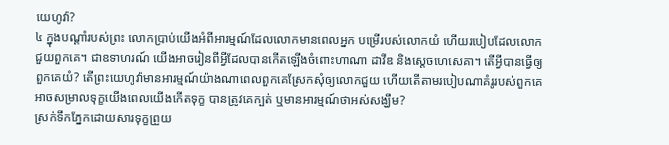យេហូវ៉ា?
៤ ក្នុងបណ្ដាំរបស់ព្រះ លោកប្រាប់យើងអំពីអារម្មណ៍ដែលលោកមានពេលអ្នក បម្រើរបស់លោកយំ ហើយរបៀបដែលលោកជួយពួកគេ។ ជាឧទាហរណ៍ យើងអាចរៀនពីអ្វីដែលបានកើតឡើងចំពោះហាណា ដាវីឌ និងស្ដេចហេសេគា។ តើអ្វីបានធ្វើឲ្យពួកគេយំ? តើព្រះយេហូវ៉ាមានអារម្មណ៍យ៉ាងណាពេលពួកគេស្រែកសុំឲ្យលោកជួយ ហើយតើតាមរបៀបណាគំរូរបស់ពួកគេអាចសម្រាលទុក្ខយើងពេលយើងកើតទុក្ខ បានត្រូវគេក្បត់ ឬមានអារម្មណ៍ថាអស់សង្ឃឹម?
ស្រក់ទឹកភ្នែកដោយសារទុក្ខព្រួយ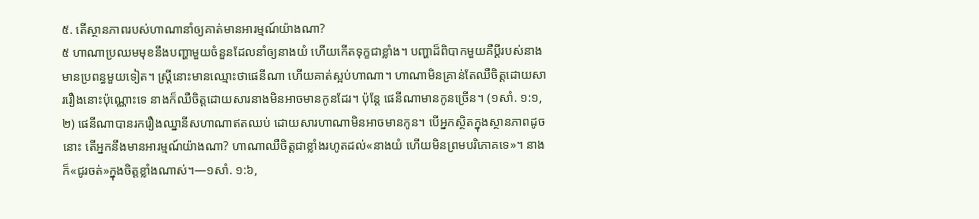៥. តើស្ថានភាពរបស់ហាណានាំឲ្យគាត់មានអារម្មណ៍យ៉ាងណា?
៥ ហាណាប្រឈមមុខនឹងបញ្ហាមួយចំនួនដែលនាំឲ្យនាងយំ ហើយកើតទុក្ខជាខ្លាំង។ បញ្ហាដ៏ពិបាកមួយគឺប្ដីរបស់នាងមានប្រពន្ធមួយទៀត។ ស្ត្រីនោះមានឈ្មោះថាផេនីណា ហើយគាត់ស្អប់ហាណា។ ហាណាមិនគ្រាន់តែឈឺចិត្តដោយសាររឿងនោះប៉ុណ្ណោះទេ នាងក៏ឈឺចិត្តដោយសារនាងមិនអាចមានកូនដែរ។ ប៉ុន្តែ ផេនីណាមានកូនច្រើន។ (១សាំ. ១:១, ២) ផេនីណាបានរករឿងឈ្នានីសហាណាឥតឈប់ ដោយសារហាណាមិនអាចមានកូន។ បើអ្នកស្ថិតក្នុងស្ថានភាពដូចនោះ តើអ្នកនឹងមានអារម្មណ៍យ៉ាងណា? ហាណាឈឺចិត្តជាខ្លាំងរហូតដល់«នាងយំ ហើយមិនព្រមបរិភោគទេ»។ នាងក៏«ជូរចត់»ក្នុងចិត្តខ្លាំងណាស់។—១សាំ. ១:៦,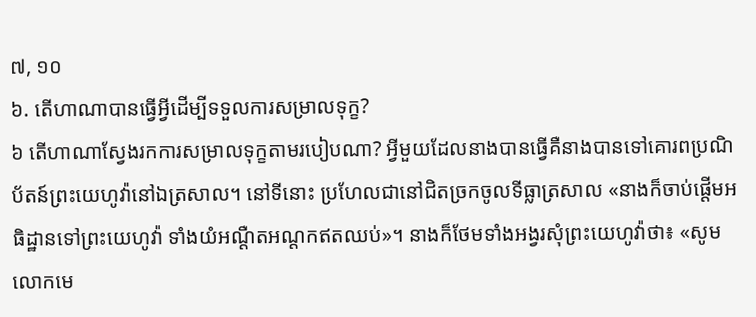៧, ១០
៦. តើហាណាបានធ្វើអ្វីដើម្បីទទួលការសម្រាលទុក្ខ?
៦ តើហាណាស្វែងរកការសម្រាលទុក្ខតាមរបៀបណា? អ្វីមួយដែលនាងបានធ្វើគឺនាងបានទៅគោរពប្រណិប័តន៍ព្រះយេហូវ៉ានៅឯត្រសាល។ នៅទីនោះ ប្រហែលជានៅជិតច្រកចូលទីធ្លាត្រសាល «នាងក៏ចាប់ផ្ដើមអធិដ្ឋានទៅព្រះយេហូវ៉ា ទាំងយំអណ្ដឺតអណ្ដកឥតឈប់»។ នាងក៏ថែមទាំងអង្វរសុំព្រះយេហូវ៉ាថា៖ «សូមលោកមេ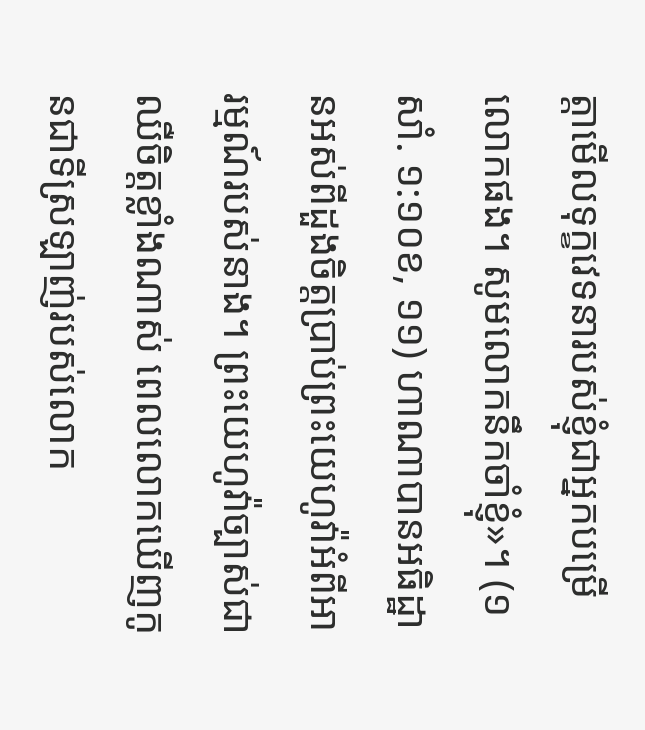ត្តាមើលទុក្ខវេទនារបស់ខ្ញុំជាអ្នកបម្រើលោកផង។ សូមលោកនឹកចាំខ្ញុំ»។ (១សាំ. ១:១០ខ, ១១) ហាណាបានអធិដ្ឋានអស់ពីដួងចិត្តប្រាប់ព្រះយេហូវ៉ាអំពីអារម្មណ៍របស់នាង។ ព្រះយេហូវ៉ាច្បាស់ជាឈឺចិត្តខ្លាំងណាស់ ពេលលោកឃើញកូនជាទីស្រឡាញ់របស់លោក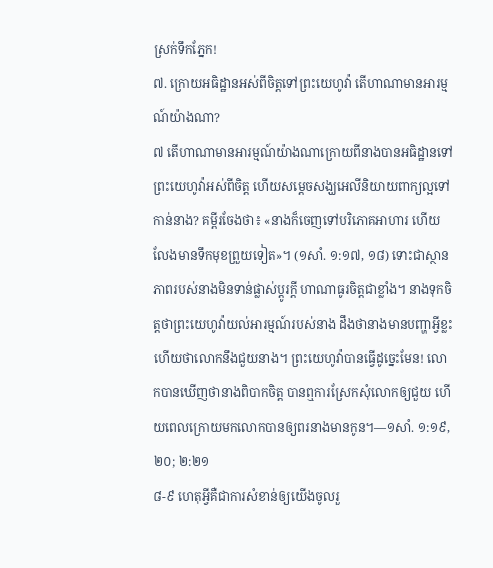ស្រក់ទឹកភ្នែក!
៧. ក្រោយអធិដ្ឋានអស់ពីចិត្តទៅព្រះយេហូវ៉ា តើហាណាមានអារម្មណ៍យ៉ាងណា?
៧ តើហាណាមានអារម្មណ៍យ៉ាងណាក្រោយពីនាងបានអធិដ្ឋានទៅព្រះយេហូវ៉ាអស់ពីចិត្ត ហើយសម្ដេចសង្ឃអេលីនិយាយពាក្យល្អទៅកាន់នាង? គម្ពីរចែងថា៖ «នាងក៏ចេញទៅបរិភោគអាហារ ហើយលែងមានទឹកមុខព្រួយទៀត»។ (១សាំ. ១:១៧, ១៨) ទោះជាស្ថានភាពរបស់នាងមិនទាន់ផ្លាស់ប្ដូរក្ដី ហាណាធូរចិត្តជាខ្លាំង។ នាងទុកចិត្តថាព្រះយេហូវ៉ាយល់អារម្មណ៍របស់នាង ដឹងថានាងមានបញ្ហាអ្វីខ្លះ ហើយថាលោកនឹងជួយនាង។ ព្រះយេហូវ៉ាបានធ្វើដូច្នេះមែន! លោកបានឃើញថានាងពិបាកចិត្ត បានឮការស្រែកសុំលោកឲ្យជួយ ហើយពេលក្រោយមកលោកបានឲ្យពរនាងមានកូន។—១សាំ. ១:១៩, ២០; ២:២១
៨-៩ ហេតុអ្វីគឺជាការសំខាន់ឲ្យយើងចូលរួ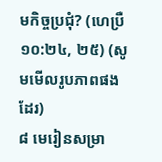មកិច្ចប្រជុំ? (ហេប្រឺ ១០:២៤, ២៥) (សូមមើលរូបភាពផងដែរ)
៨ មេរៀនសម្រា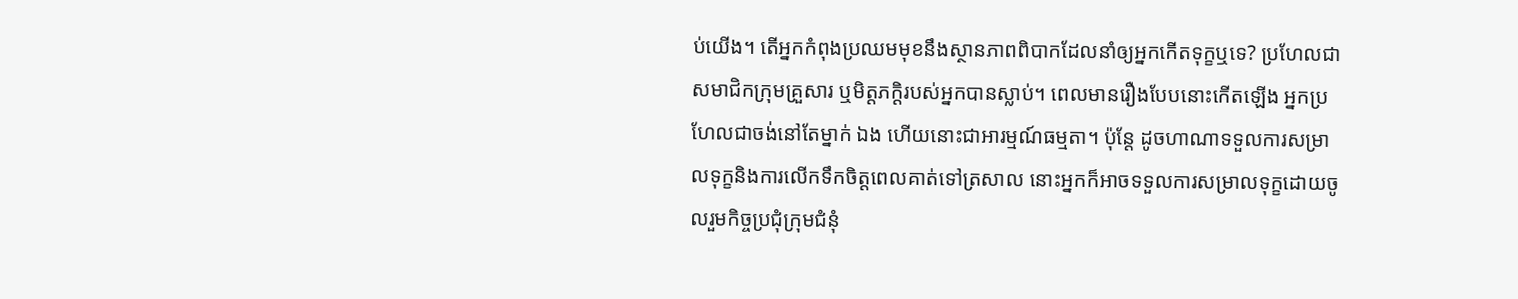ប់យើង។ តើអ្នកកំពុងប្រឈមមុខនឹងស្ថានភាពពិបាកដែលនាំឲ្យអ្នកកើតទុក្ខឬទេ? ប្រហែលជាសមាជិកក្រុមគ្រួសារ ឬមិត្តភក្តិរបស់អ្នកបានស្លាប់។ ពេលមានរឿងបែបនោះកើតឡើង អ្នកប្រហែលជាចង់នៅតែម្នាក់ ឯង ហើយនោះជាអារម្មណ៍ធម្មតា។ ប៉ុន្តែ ដូចហាណាទទួលការសម្រាលទុក្ខនិងការលើកទឹកចិត្តពេលគាត់ទៅត្រសាល នោះអ្នកក៏អាចទទួលការសម្រាលទុក្ខដោយចូលរួមកិច្ចប្រជុំក្រុមជំនុំ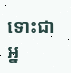ទោះជាអ្ន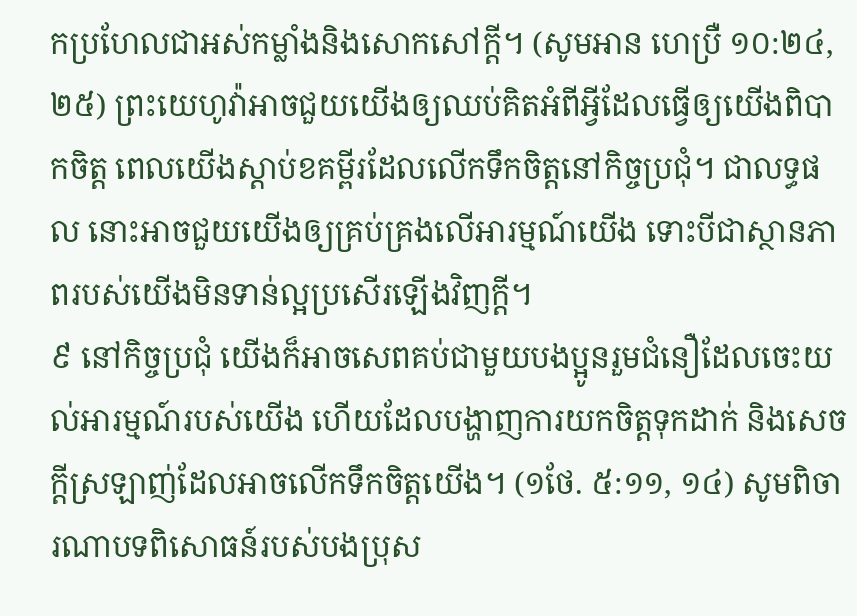កប្រហែលជាអស់កម្លាំងនិងសោកសៅក្ដី។ (សូមអាន ហេប្រឺ ១០:២៤, ២៥) ព្រះយេហូវ៉ាអាចជួយយើងឲ្យឈប់គិតអំពីអ្វីដែលធ្វើឲ្យយើងពិបាកចិត្ត ពេលយើងស្ដាប់ខគម្ពីរដែលលើកទឹកចិត្តនៅកិច្ចប្រជុំ។ ជាលទ្ធផល នោះអាចជួយយើងឲ្យគ្រប់គ្រងលើអារម្មណ៍យើង ទោះបីជាស្ថានភាពរបស់យើងមិនទាន់ល្អប្រសើរឡើងវិញក្ដី។
៩ នៅកិច្ចប្រជុំ យើងក៏អាចសេពគប់ជាមួយបងប្អូនរួមជំនឿដែលចេះយល់អារម្មណ៍របស់យើង ហើយដែលបង្ហាញការយកចិត្តទុកដាក់ និងសេចក្ដីស្រឡាញ់ដែលអាចលើកទឹកចិត្តយើង។ (១ថែ. ៥:១១, ១៤) សូមពិចារណាបទពិសោធន៍របស់បងប្រុស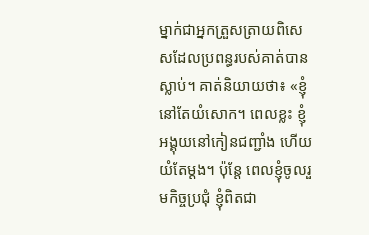ម្នាក់ជាអ្នកត្រួសត្រាយពិសេសដែលប្រពន្ធរបស់គាត់បានស្លាប់។ គាត់និយាយថា៖ «ខ្ញុំនៅតែយំសោក។ ពេលខ្លះ ខ្ញុំអង្គុយនៅកៀនជញ្ជាំង ហើយយំតែម្ដង។ ប៉ុន្តែ ពេលខ្ញុំចូលរួមកិច្ចប្រជុំ ខ្ញុំពិតជា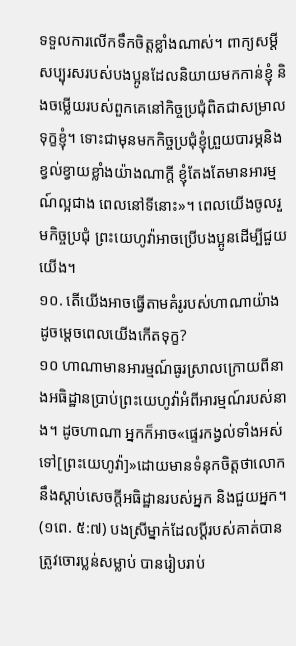ទទួលការលើកទឹកចិត្តខ្លាំងណាស់។ ពាក្យសម្ដីសប្បុរសរបស់បងប្អូនដែលនិយាយមកកាន់ខ្ញុំ និងចម្លើយរបស់ពួកគេនៅកិច្ចប្រជុំពិតជាសម្រាលទុក្ខខ្ញុំ។ ទោះជាមុនមកកិច្ចប្រជុំខ្ញុំព្រួយបារម្ភនិងខ្វល់ខ្វាយខ្លាំងយ៉ាងណាក្ដី ខ្ញុំតែងតែមានអារម្មណ៍ល្អជាង ពេលនៅទីនោះ»។ ពេលយើងចូលរួមកិច្ចប្រជុំ ព្រះយេហូវ៉ាអាចប្រើបងប្អូនដើម្បីជួយយើង។
១០. តើយើងអាចធ្វើតាមគំរូរបស់ហាណាយ៉ាងដូចម្ដេចពេលយើងកើតទុក្ខ?
១០ ហាណាមានអារម្មណ៍ធូរស្រាលក្រោយពីនាងអធិដ្ឋានប្រាប់ព្រះយេហូវ៉ាអំពីអារម្មណ៍របស់នាង។ ដូចហាណា អ្នកក៏អាច«ផ្ទេរកង្វល់ទាំងអស់ទៅ[ព្រះយេហូវ៉ា]»ដោយមានទំនុកចិត្តថាលោកនឹងស្ដាប់សេចក្ដីអធិដ្ឋានរបស់អ្នក និងជួយអ្នក។ (១ពេ. ៥:៧) បងស្រីម្នាក់ដែលប្ដីរបស់គាត់បានត្រូវចោរប្លន់សម្លាប់ បានរៀបរាប់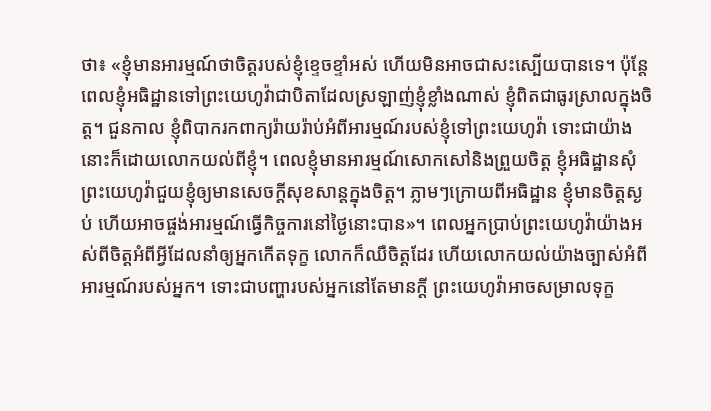ថា៖ «ខ្ញុំមានអារម្មណ៍ថាចិត្តរបស់ខ្ញុំខ្ទេចខ្ទាំអស់ ហើយមិនអាចជាសះស្បើយបានទេ។ ប៉ុន្តែ ពេលខ្ញុំអធិដ្ឋានទៅព្រះយេហូវ៉ាជាបិតាដែលស្រឡាញ់ខ្ញុំខ្លាំងណាស់ ខ្ញុំពិតជាធូរស្រាលក្នុងចិត្ត។ ជួនកាល ខ្ញុំពិបាករកពាក្យរ៉ាយរ៉ាប់អំពីអារម្មណ៍របស់ខ្ញុំទៅព្រះយេហូវ៉ា ទោះជាយ៉ាងនោះក៏ដោយលោកយល់ពីខ្ញុំ។ ពេលខ្ញុំមានអារម្មណ៍សោកសៅនិងព្រួយចិត្ត ខ្ញុំអធិដ្ឋានសុំព្រះយេហូវ៉ាជួយខ្ញុំឲ្យមានសេចក្ដីសុខសាន្តក្នុងចិត្ត។ ភ្លាមៗក្រោយពីអធិដ្ឋាន ខ្ញុំមានចិត្តស្ងប់ ហើយអាចផ្ចង់អារម្មណ៍ធ្វើកិច្ចការនៅថ្ងៃនោះបាន»។ ពេលអ្នកប្រាប់ព្រះយេហូវ៉ាយ៉ាងអស់ពីចិត្តអំពីអ្វីដែលនាំឲ្យអ្នកកើតទុក្ខ លោកក៏ឈឺចិត្តដែរ ហើយលោកយល់យ៉ាងច្បាស់អំពីអារម្មណ៍របស់អ្នក។ ទោះជាបញ្ហារបស់អ្នកនៅតែមានក្ដី ព្រះយេហូវ៉ាអាចសម្រាលទុក្ខ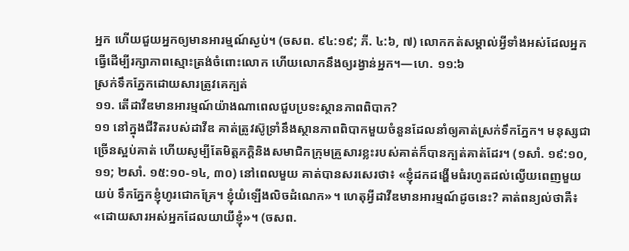អ្នក ហើយជួយអ្នកឲ្យមានអារម្មណ៍ស្ងប់។ (ចសព. ៩៤:១៩; ភី. ៤:៦, ៧) លោកកត់សម្គាល់អ្វីទាំងអស់ដែលអ្នកធ្វើដើម្បីរក្សាភាពស្មោះត្រង់ចំពោះលោក ហើយលោកនឹងឲ្យរង្វាន់អ្នក។—ហេ. ១១:៦
ស្រក់ទឹកភ្នែកដោយសារត្រូវគេក្បត់
១១. តើដាវីឌមានអារម្មណ៍យ៉ាងណាពេលជួបប្រទះស្ថានភាពពិបាក?
១១ នៅក្នុងជីវិតរបស់ដាវីឌ គាត់ត្រូវស៊ូទ្រាំនឹងស្ថានភាពពិបាកមួយចំនួនដែលនាំឲ្យគាត់ស្រក់ទឹកភ្នែក។ មនុស្សជាច្រើនស្អប់គាត់ ហើយសូម្បីតែមិត្តភក្តិនិងសមាជិកក្រុមគ្រួសារខ្លះរបស់គាត់ក៏បានក្បត់គាត់ដែរ។ (១សាំ. ១៩:១០, ១១; ២សាំ. ១៥:១០-១៤, ៣០) នៅពេលមួយ គាត់បានសរសេរថា៖ «ខ្ញុំដកដង្ហើមធំរហូតដល់ល្វើយពេញមួយយប់ ទឹកភ្នែកខ្ញុំហូរជោកគ្រែ។ ខ្ញុំយំឡើងលិចដំណេក»។ ហេតុអ្វីដាវីឌមានអារម្មណ៍ដូចនេះ? គាត់ពន្យល់ថាគឺ៖ «ដោយសារអស់អ្នកដែលយាយីខ្ញុំ»។ (ចសព.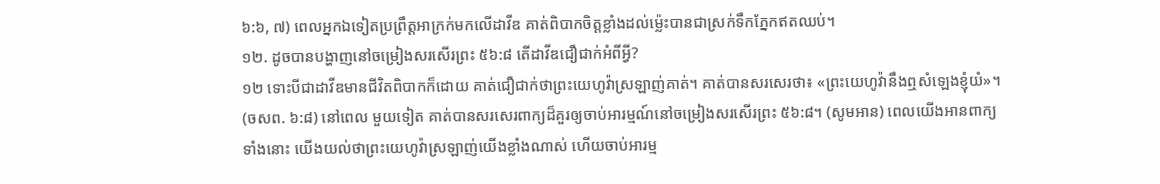៦:៦, ៧) ពេលអ្នកឯទៀតប្រព្រឹត្តអាក្រក់មកលើដាវីឌ គាត់ពិបាកចិត្តខ្លាំងដល់ម្ល៉េះបានជាស្រក់ទឹកភ្នែកឥតឈប់។
១២. ដូចបានបង្ហាញនៅចម្រៀងសរសើរព្រះ ៥៦:៨ តើដាវីឌជឿជាក់អំពីអ្វី?
១២ ទោះបីជាដាវីឌមានជីវិតពិបាកក៏ដោយ គាត់ជឿជាក់ថាព្រះយេហូវ៉ាស្រឡាញ់គាត់។ គាត់បានសរសេរថា៖ «ព្រះយេហូវ៉ានឹងឮសំឡេងខ្ញុំយំ»។ (ចសព. ៦:៨) នៅពេល មួយទៀត គាត់បានសរសេរពាក្យដ៏គួរឲ្យចាប់អារម្មណ៍នៅចម្រៀងសរសើរព្រះ ៥៦:៨។ (សូមអាន) ពេលយើងអានពាក្យទាំងនោះ យើងយល់ថាព្រះយេហូវ៉ាស្រឡាញ់យើងខ្លាំងណាស់ ហើយចាប់អារម្ម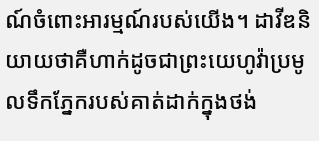ណ៍ចំពោះអារម្មណ៍របស់យើង។ ដាវីឌនិយាយថាគឺហាក់ដូចជាព្រះយេហូវ៉ាប្រមូលទឹកភ្នែករបស់គាត់ដាក់ក្នុងថង់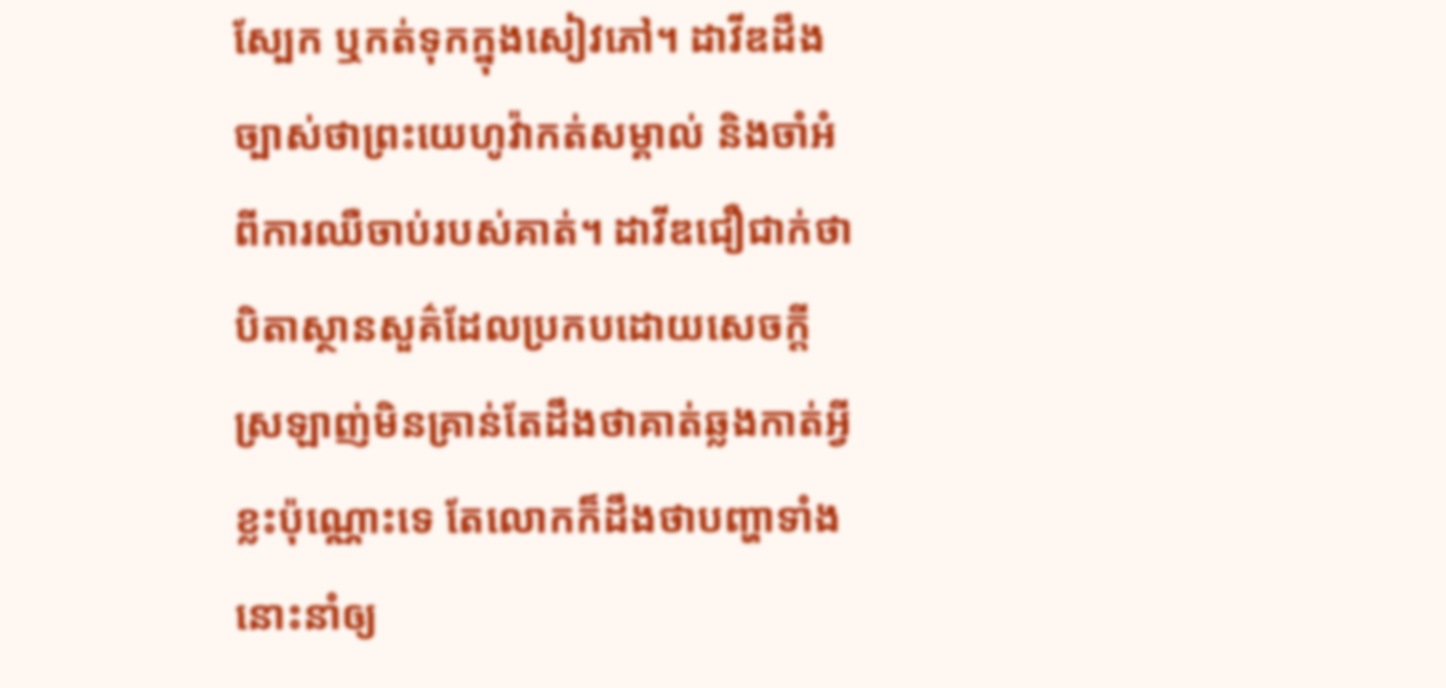ស្បែក ឬកត់ទុកក្នុងសៀវភៅ។ ដាវីឌដឹងច្បាស់ថាព្រះយេហូវ៉ាកត់សម្គាល់ និងចាំអំពីការឈឺចាប់របស់គាត់។ ដាវីឌជឿជាក់ថាបិតាស្ថានសួគ៌ដែលប្រកបដោយសេចក្ដីស្រឡាញ់មិនគ្រាន់តែដឹងថាគាត់ឆ្លងកាត់អ្វីខ្លះប៉ុណ្ណោះទេ តែលោកក៏ដឹងថាបញ្ហាទាំងនោះនាំឲ្យ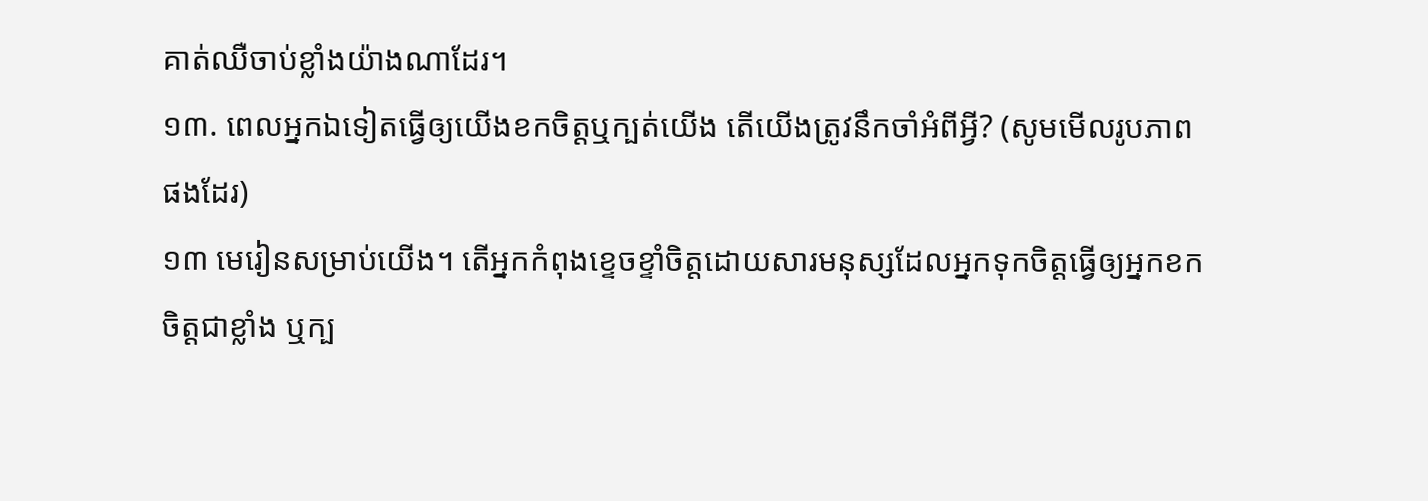គាត់ឈឺចាប់ខ្លាំងយ៉ាងណាដែរ។
១៣. ពេលអ្នកឯទៀតធ្វើឲ្យយើងខកចិត្តឬក្បត់យើង តើយើងត្រូវនឹកចាំអំពីអ្វី? (សូមមើលរូបភាពផងដែរ)
១៣ មេរៀនសម្រាប់យើង។ តើអ្នកកំពុងខ្ទេចខ្ទាំចិត្តដោយសារមនុស្សដែលអ្នកទុកចិត្តធ្វើឲ្យអ្នកខកចិត្តជាខ្លាំង ឬក្ប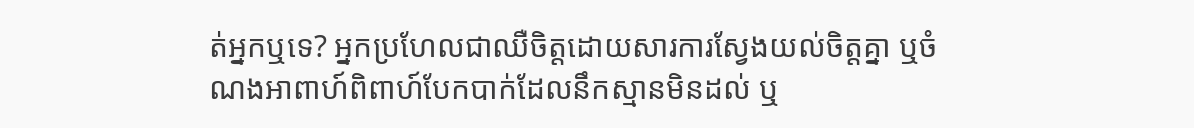ត់អ្នកឬទេ? អ្នកប្រហែលជាឈឺចិត្តដោយសារការស្វែងយល់ចិត្តគ្នា ឬចំណងអាពាហ៍ពិពាហ៍បែកបាក់ដែលនឹកស្មានមិនដល់ ឬ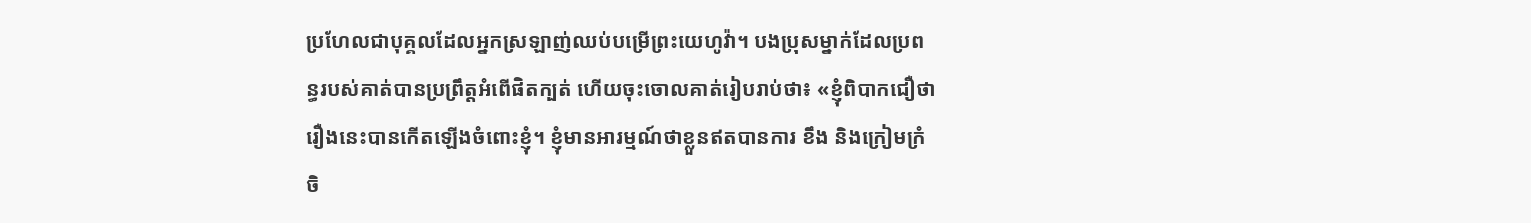ប្រហែលជាបុគ្គលដែលអ្នកស្រឡាញ់ឈប់បម្រើព្រះយេហូវ៉ា។ បងប្រុសម្នាក់ដែលប្រពន្ធរបស់គាត់បានប្រព្រឹត្តអំពើផិតក្បត់ ហើយចុះចោលគាត់រៀបរាប់ថា៖ «ខ្ញុំពិបាកជឿថារឿងនេះបានកើតឡើងចំពោះខ្ញុំ។ ខ្ញុំមានអារម្មណ៍ថាខ្លួនឥតបានការ ខឹង និងក្រៀមក្រំចិ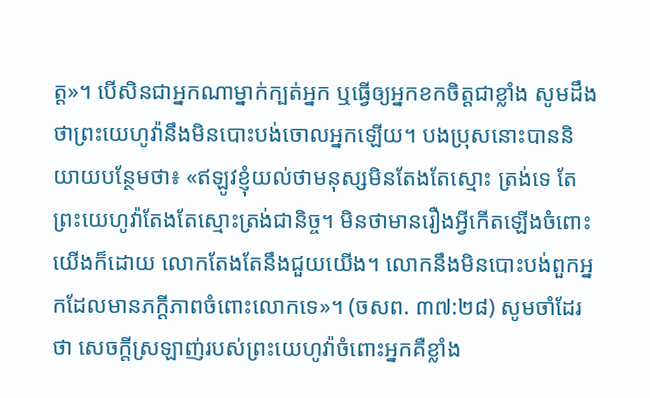ត្ត»។ បើសិនជាអ្នកណាម្នាក់ក្បត់អ្នក ឬធ្វើឲ្យអ្នកខកចិត្តជាខ្លាំង សូមដឹងថាព្រះយេហូវ៉ានឹងមិនបោះបង់ចោលអ្នកឡើយ។ បងប្រុសនោះបាននិយាយបន្ថែមថា៖ «ឥឡូវខ្ញុំយល់ថាមនុស្សមិនតែងតែស្មោះ ត្រង់ទេ តែព្រះយេហូវ៉ាតែងតែស្មោះត្រង់ជានិច្ច។ មិនថាមានរឿងអ្វីកើតឡើងចំពោះយើងក៏ដោយ លោកតែងតែនឹងជួយយើង។ លោកនឹងមិនបោះបង់ពួកអ្នកដែលមានភក្ដីភាពចំពោះលោកទេ»។ (ចសព. ៣៧:២៨) សូមចាំដែរថា សេចក្ដីស្រឡាញ់របស់ព្រះយេហូវ៉ាចំពោះអ្នកគឺខ្លាំង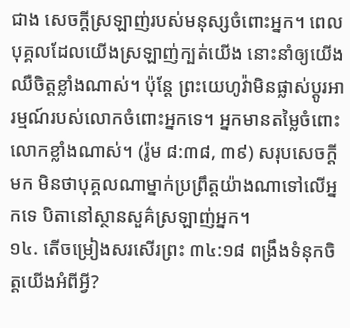ជាង សេចក្ដីស្រឡាញ់របស់មនុស្សចំពោះអ្នក។ ពេលបុគ្គលដែលយើងស្រឡាញ់ក្បត់យើង នោះនាំឲ្យយើងឈឺចិត្តខ្លាំងណាស់។ ប៉ុន្តែ ព្រះយេហូវ៉ាមិនផ្លាស់ប្ដូរអារម្មណ៍របស់លោកចំពោះអ្នកទេ។ អ្នកមានតម្លៃចំពោះលោកខ្លាំងណាស់។ (រ៉ូម ៨:៣៨, ៣៩) សរុបសេចក្ដីមក មិនថាបុគ្គលណាម្នាក់ប្រព្រឹត្តយ៉ាងណាទៅលើអ្នកទេ បិតានៅស្ថានសួគ៌ស្រឡាញ់អ្នក។
១៤. តើចម្រៀងសរសើរព្រះ ៣៤:១៨ ពង្រឹងទំនុកចិត្តយើងអំពីអ្វី?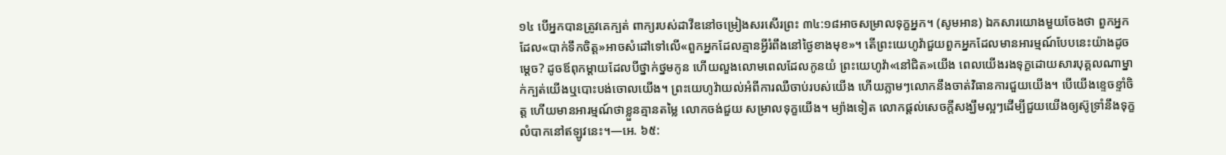១៤ បើអ្នកបានត្រូវគេក្បត់ ពាក្យរបស់ដាវីឌនៅចម្រៀងសរសើរព្រះ ៣៤:១៨អាចសម្រាលទុក្ខអ្នក។ (សូមអាន) ឯកសារយោងមួយចែងថា ពួកអ្នកដែល«បាក់ទឹកចិត្ត»អាចសំដៅទៅលើ«ពួកអ្នកដែលគ្មានអ្វីរំពឹងនៅថ្ងៃខាងមុខ»។ តើព្រះយេហូវ៉ាជួយពួកអ្នកដែលមានអារម្មណ៍បែបនេះយ៉ាងដូចម្ដេច? ដូចឪពុកម្ដាយដែលបីថ្នាក់ថ្នមកូន ហើយលួងលោមពេលដែលកូនយំ ព្រះយេហូវ៉ា«នៅជិត»យើង ពេលយើងរងទុក្ខដោយសារបុគ្គលណាម្នាក់ក្បត់យើងឬបោះបង់ចោលយើង។ ព្រះយេហូវ៉ាយល់អំពីការឈឺចាប់របស់យើង ហើយភ្លាមៗលោកនឹងចាត់វិធានការជួយយើង។ បើយើងខ្ទេចខ្ទាំចិត្ត ហើយមានអារម្មណ៍ថាខ្លួនគ្មានតម្លៃ លោកចង់ជួយ សម្រាលទុក្ខយើង។ ម្យ៉ាងទៀត លោកផ្ដល់សេចក្ដីសង្ឃឹមល្អៗដើម្បីជួយយើងឲ្យស៊ូទ្រាំនឹងទុក្ខលំបាកនៅឥឡូវនេះ។—អេ. ៦៥: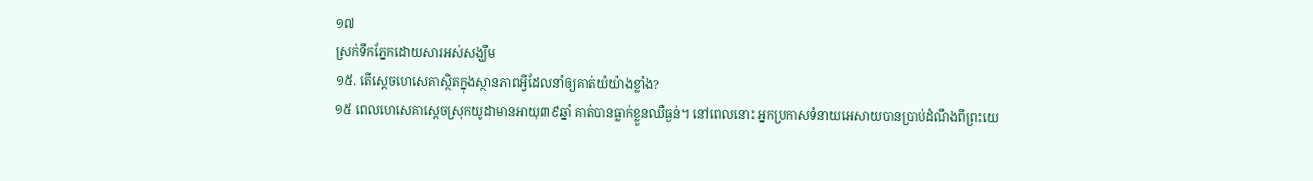១៧
ស្រក់ទឹកភ្នែកដោយសារអស់សង្ឃឹម
១៥. តើស្ដេចហេសេគាស្ថិតក្នុងស្ថានភាពអ្វីដែលនាំឲ្យគាត់យំយ៉ាងខ្លាំង?
១៥ ពេលហេសេគាស្ដេចស្រុកយូដាមានអាយុ៣៩ឆ្នាំ គាត់បានធ្លាក់ខ្លួនឈឺធ្ងន់។ នៅពេលនោះ អ្នកប្រកាសទំនាយអេសាយបានប្រាប់ដំណឹងពីព្រះយេ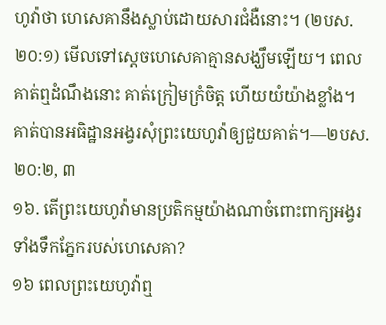ហូវ៉ាថា ហេសេគានឹងស្លាប់ដោយសារជំងឺនោះ។ (២បស. ២០:១) មើលទៅស្ដេចហេសេគាគ្មានសង្ឃឹមឡើយ។ ពេលគាត់ឮដំណឹងនោះ គាត់ក្រៀមក្រំចិត្ត ហើយយំយ៉ាងខ្លាំង។ គាត់បានអធិដ្ឋានអង្វរសុំព្រះយេហូវ៉ាឲ្យជួយគាត់។—២បស. ២០:២, ៣
១៦. តើព្រះយេហូវ៉ាមានប្រតិកម្មយ៉ាងណាចំពោះពាក្យអង្វរទាំងទឹកភ្នែករបស់ហេសេគា?
១៦ ពេលព្រះយេហូវ៉ាឮ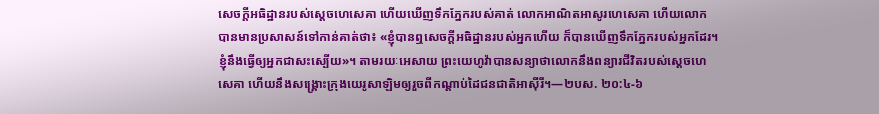សេចក្ដីអធិដ្ឋានរបស់ស្ដេចហេសេគា ហើយឃើញទឹកភ្នែករបស់គាត់ លោកអាណិតអាសូរហេសេគា ហើយលោកបានមានប្រសាសន៍ទៅកាន់គាត់ថា៖ «ខ្ញុំបានឮសេចក្ដីអធិដ្ឋានរបស់អ្នកហើយ ក៏បានឃើញទឹកភ្នែករបស់អ្នកដែរ។ ខ្ញុំនឹងធ្វើឲ្យអ្នកជាសះស្បើយ»។ តាមរយៈអេសាយ ព្រះយេហូវ៉ាបានសន្យាថាលោកនឹងពន្យារជីវិតរបស់ស្ដេចហេសេគា ហើយនឹងសង្គ្រោះក្រុងយេរូសាឡិមឲ្យរួចពីកណ្ដាប់ដៃជនជាតិអាស៊ីរី។—២បស. ២០:៤-៦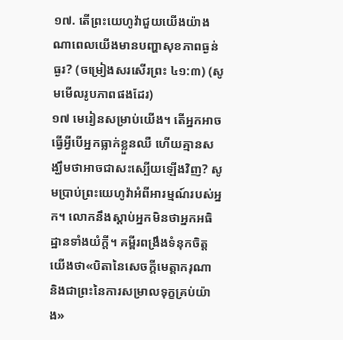១៧. តើព្រះយេហូវ៉ាជួយយើងយ៉ាងណាពេលយើងមានបញ្ហាសុខភាពធ្ងន់ធ្ងរ? (ចម្រៀងសរសើរព្រះ ៤១:៣) (សូមមើលរូបភាពផងដែរ)
១៧ មេរៀនសម្រាប់យើង។ តើអ្នកអាចធ្វើអ្វីបើអ្នកធ្លាក់ខ្លួនឈឺ ហើយគ្មានសង្ឃឹមថាអាចជាសះស្បើយឡើងវិញ? សូមប្រាប់ព្រះយេហូវ៉ាអំពីអារម្មណ៍របស់អ្នក។ លោកនឹងស្ដាប់អ្នកមិនថាអ្នកអធិដ្ឋានទាំងយំក្ដី។ គម្ពីរពង្រឹងទំនុកចិត្តយើងថា«បិតានៃសេចក្ដីមេត្តាករុណា និងជាព្រះនៃការសម្រាលទុក្ខគ្រប់យ៉ាង»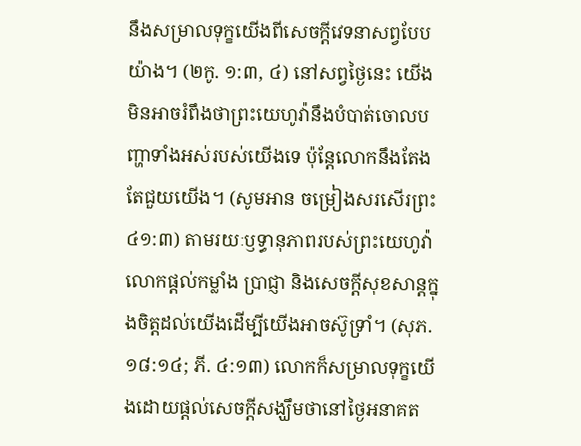នឹងសម្រាលទុក្ខយើងពីសេចក្ដីវេទនាសព្វបែបយ៉ាង។ (២កូ. ១:៣, ៤) នៅសព្វថ្ងៃនេះ យើងមិនអាចរំពឹងថាព្រះយេហូវ៉ានឹងបំបាត់ចោលបញ្ហាទាំងអស់របស់យើងទេ ប៉ុន្តែលោកនឹងតែងតែជួយយើង។ (សូមអាន ចម្រៀងសរសើរព្រះ ៤១:៣) តាមរយៈឫទ្ធានុភាពរបស់ព្រះយេហូវ៉ា លោកផ្ដល់កម្លាំង ប្រាជ្ញា និងសេចក្ដីសុខសាន្តក្នុងចិត្តដល់យើងដើម្បីយើងអាចស៊ូទ្រាំ។ (សុភ. ១៨:១៤; ភី. ៤:១៣) លោកក៏សម្រាលទុក្ខយើងដោយផ្ដល់សេចក្ដីសង្ឃឹមថានៅថ្ងៃអនាគត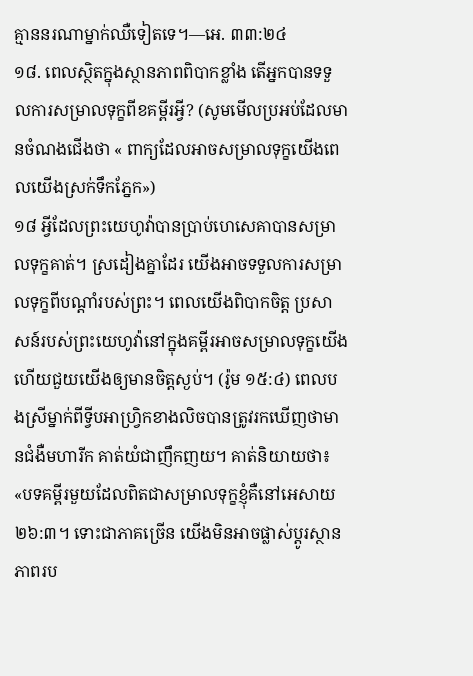គ្មាននរណាម្នាក់ឈឺទៀតទេ។—អេ. ៣៣:២៤
១៨. ពេលស្ថិតក្នុងស្ថានភាពពិបាកខ្លាំង តើអ្នកបានទទួលការសម្រាលទុក្ខពីខគម្ពីរអ្វី? (សូមមើលប្រអប់ដែលមានចំណងជើងថា « ពាក្យដែលអាចសម្រាលទុក្ខយើងពេលយើងស្រក់ទឹកភ្នែក»)
១៨ អ្វីដែលព្រះយេហូវ៉ាបានប្រាប់ហេសេគាបានសម្រាលទុក្ខគាត់។ ស្រដៀងគ្នាដែរ យើងអាចទទួលការសម្រាលទុក្ខពីបណ្ដាំរបស់ព្រះ។ ពេលយើងពិបាកចិត្ត ប្រសាសន៍របស់ព្រះយេហូវ៉ានៅក្នុងគម្ពីរអាចសម្រាលទុក្ខយើង ហើយជួយយើងឲ្យមានចិត្តស្ងប់។ (រ៉ូម ១៥:៤) ពេលបងស្រីម្នាក់ពីទ្វីបអាហ្វ្រិកខាងលិចបានត្រូវរកឃើញថាមានជំងឺមហារីក គាត់យំជាញឹកញយ។ គាត់និយាយថា៖ «បទគម្ពីរមួយដែលពិតជាសម្រាលទុក្ខខ្ញុំគឺនៅអេសាយ ២៦:៣។ ទោះជាភាគច្រើន យើងមិនអាចផ្លាស់ប្ដូរស្ថានភាពរប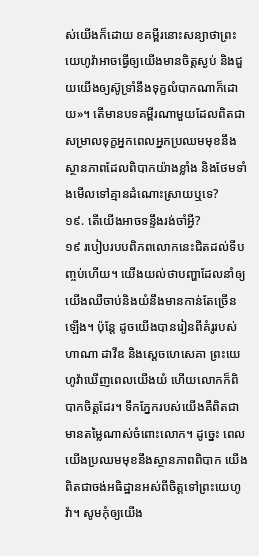ស់យើងក៏ដោយ ខគម្ពីរនោះសន្យាថាព្រះយេហូវ៉ាអាចធ្វើឲ្យយើងមានចិត្តស្ងប់ និងជួយយើងឲ្យស៊ូទ្រាំនឹងទុក្ខលំបាកណាក៏ដោយ»។ តើមានបទគម្ពីរណាមួយដែលពិតជាសម្រាលទុក្ខអ្នកពេលអ្នកប្រឈមមុខនឹងស្ថានភាពដែលពិបាកយ៉ាងខ្លាំង និងថែមទាំងមើលទៅគ្មានដំណោះស្រាយឬទេ?
១៩. តើយើងអាចទន្ទឹងរង់ចាំអ្វី?
១៩ របៀបរបបពិភពលោកនេះជិតដល់ទីបញ្ចប់ហើយ។ យើងយល់ថាបញ្ហាដែលនាំឲ្យយើងឈឺចាប់និងយំនឹងមានកាន់តែច្រើនឡើង។ ប៉ុន្តែ ដូចយើងបានរៀនពីគំរូរបស់ហាណា ដាវីឌ និងស្ដេចហេសេគា ព្រះយេហូវ៉ាឃើញពេលយើងយំ ហើយលោកក៏ពិបាកចិត្តដែរ។ ទឹកភ្នែករបស់យើងគឺពិតជាមានតម្លៃណាស់ចំពោះលោក។ ដូច្នេះ ពេលយើងប្រឈមមុខនឹងស្ថានភាពពិបាក យើងពិតជាចង់អធិដ្ឋានអស់ពីចិត្តទៅព្រះយេហូវ៉ា។ សូមកុំឲ្យយើង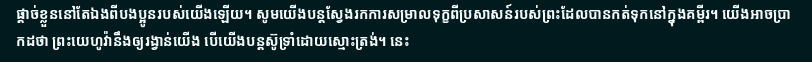ផ្ដាច់ខ្លួននៅតែឯងពីបងប្អូនរបស់យើងឡើយ។ សូមយើងបន្តស្វែងរកការសម្រាលទុក្ខពីប្រសាសន៍របស់ព្រះដែលបានកត់ទុកនៅក្នុងគម្ពីរ។ យើងអាចប្រាកដថា ព្រះយេហូវ៉ានឹងឲ្យរង្វាន់យើង បើយើងបន្តស៊ូទ្រាំដោយស្មោះត្រង់។ នេះ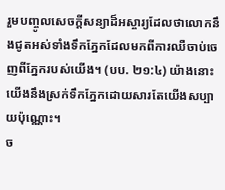រួមបញ្ចូលសេចក្ដីសន្យាដ៏អស្ចារ្យដែលថាលោកនឹងជូតអស់ទាំងទឹកភ្នែកដែលមកពីការឈឺចាប់ចេញពីភ្នែករបស់យើង។ (បប. ២១:៤) យ៉ាងនោះ យើងនឹងស្រក់ទឹកភ្នែកដោយសារតែយើងសប្បាយប៉ុណ្ណោះ។
ច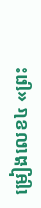ម្រៀងលេខ៤ «ព្រះ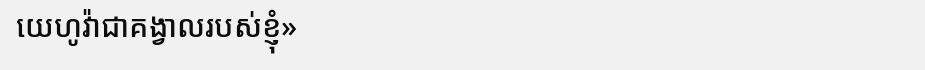យេហូវ៉ាជាគង្វាលរបស់ខ្ញុំ»